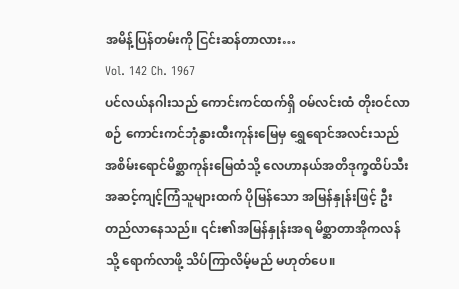အမိန့်ပြန်တမ်းကို ငြင်းဆန်တာလား…
Vol. 142 Ch. 1967
ပင်လယ်နဂါးသည် ကောင်းကင်ထက်ရှိ ဝမ်လင်းထံ တိုးဝင်လာစဉ် ကောင်းကင်ဘုံနွားထီးကုန်းမြေမှ ရွှေရောင်အလင်းသည် အစိမ်းရောင်မိစ္ဆာကုန်းမြေထံသို့ လေဟာနယ်အတိဒုက္ခထိပ်သီးအဆင့်ကျင့်ကြံသူများထက် ပိုမြန်သော အမြန်နှုန်းဖြင့် ဦးတည်လာနေသည်။ ၎င်း၏အမြန်နှုန်းအရ မိစ္ဆာတာအိုကလန်သို့ ရောက်လာဖို့ သိပ်ကြာလိမ့်မည် မဟုတ်ပေ။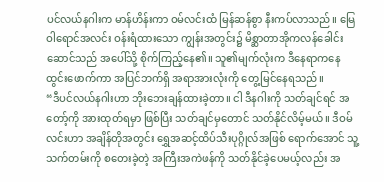ပင်လယ်နဂါးက မာန်ဟိန်းကာ ဝမ်လင်းထံ မြန်ဆန်စွာ နီးကပ်လာသည်။ မြေဝါရောင်အလင်း ဝန်းရံထားသော ကျွန်းအတွင်း၌ မိစ္ဆာတာအိုကလန်ခေါင်းဆောင်သည် အပေါ်သို့ စိုက်ကြည့်နေ၏။ သူ၏မျက်လုံးက ဒီနေရာကနေ ထွင်းဖောက်ကာ အပြင်ဘက်ရှိ အရာအားလုံးကို တွေ့မြင်နေရသည်။
“ဒီပင်လယ်နဂါးဟာ ဘိုးဘေးချန်ထားခဲ့တာ။ ငါ ဒီနဂါးကို သတ်ချင်ရင် အတော့်ကို အားထုတ်ရမှာ ဖြစ်ပြီး သတ်ချင်မှတောင် သတ်နိုင်လိမ့်မယ်။ ဒီဝမ်လင်းဟာ အချိန်တိုအတွင်း ရွှေအဆင့်ထိပ်သီးပုဂ္ဂိုလ်အဖြစ် ရောက်အောင် သူ့သက်တမ်းကို စတေးခဲ့တဲ့ အကြီးအကဲဖန်ကို သတ်နိုင်ခဲ့ပေမယ့်လည်း အ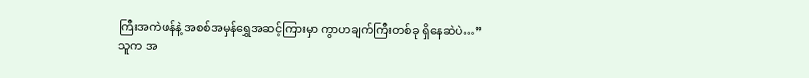ကြီးအကဲဖန်နဲ့ အစစ်အမှန်ရွှေအဆင့်ကြားမှာ ကွာဟချက်ကြီးတစ်ခု ရှိနေဆဲပဲ…”
သူက အ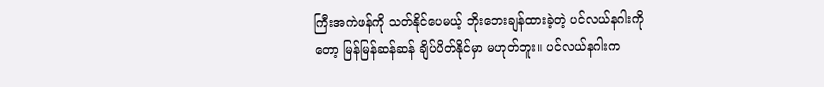ကြီးအကဲဖန်ကို သတ်နိုင်ပေမယ့် ဘိုးဘေးချန်ထားခဲ့တဲ့ ပင်လယ်နဂါးကိုတော့ မြန်မြန်ဆန်ဆန် ချိပ်ပိတ်နိုင်မှာ မဟုတ်ဘူး။ ပင်လယ်နဂါးက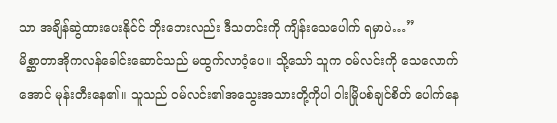သာ အချိန်ဆွဲထားပေးနိုင်င် ဘိုးဘေးလည်း ဒီသတင်းကို ကျိန်းသေပေါက် ရမှာပဲ…”
မိစ္ဆာတာအိုကလန်ခေါင်းဆောင်သည် မထွက်လာဝံ့ပေ။ သို့သော် သူက ဝမ်လင်းကို သေလောက်အောင် မုန်းတီးနေ၏။ သူသည် ဝမ်လင်း၏အသွေးအသားတို့ကိုပါ ဝါးမြိုပစ်ချင်စိတ် ပေါက်နေ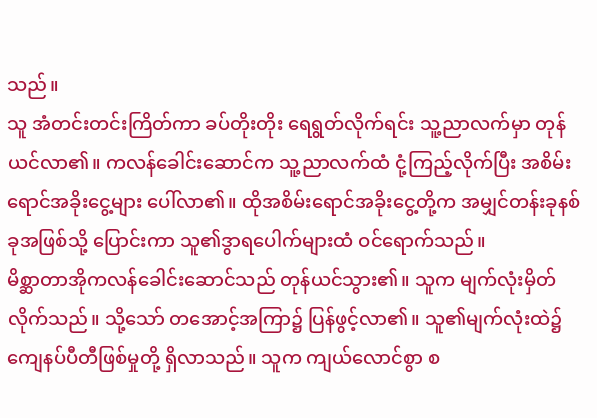သည်။
သူ အံတင်းတင်းကြိတ်ကာ ခပ်တိုးတိုး ရေရွတ်လိုက်ရင်း သူ့ညာလက်မှာ တုန်ယင်လာ၏။ ကလန်ခေါင်းဆောင်က သူ့ညာလက်ထံ ငုံ့ကြည့်လိုက်ပြီး အစိမ်းရောင်အခိုးငွေ့များ ပေါ်လာ၏။ ထိုအစိမ်းရောင်အခိုးငွေ့တို့က အမျှင်တန်းခုနစ်ခုအဖြစ်သို့ ပြောင်းကာ သူ၏ဒွာရပေါက်များထံ ဝင်ရောက်သည်။
မိစ္ဆာတာအိုကလန်ခေါင်းဆောင်သည် တုန်ယင်သွား၏။ သူက မျက်လုံးမှိတ်လိုက်သည်။ သို့သော် တအောင့်အကြာ၌ ပြန်ဖွင့်လာ၏။ သူ၏မျက်လုံးထဲ၌ ကျေနပ်ပီတီဖြစ်မှုတို့ ရှိလာသည်။ သူက ကျယ်လောင်စွာ စ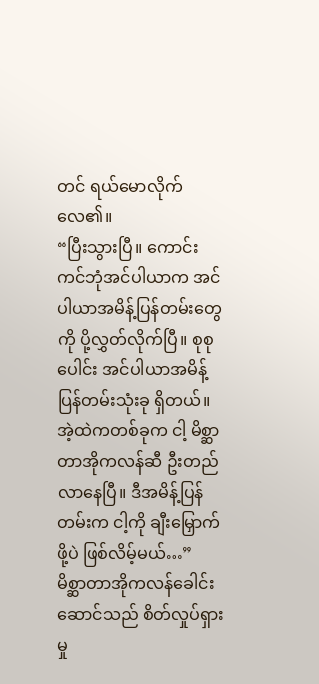တင် ရယ်မောလိုက်လေ၏။
“ပြီးသွားပြီ။ ကောင်းကင်ဘုံအင်ပါယာက အင်ပါယာအမိန့်ပြန်တမ်းတွေကို ပို့လွှတ်လိုက်ပြီ။ စုစုပေါင်း အင်ပါယာအမိန့်ပြန်တမ်းသုံးခု ရှိတယ်။ အဲ့ထဲကတစ်ခုက ငါ့ မိစ္ဆာတာအိုကလန်ဆီ ဦးတည်လာနေပြီ။ ဒီအမိန့်ပြန်တမ်းက ငါ့ကို ချီးမြှောက်ဖို့ပဲ ဖြစ်လိမ့်မယ်…”
မိစ္ဆာတာအိုကလန်ခေါင်းဆောင်သည် စိတ်လှုပ်ရှားမှု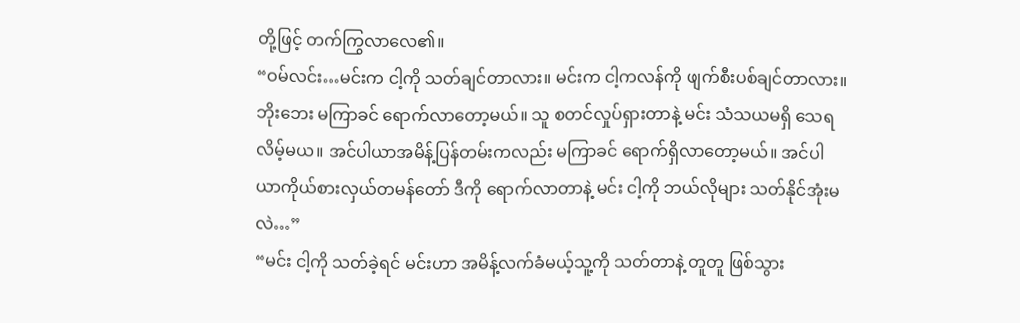တို့ဖြင့် တက်ကြွလာလေ၏။
“ဝမ်လင်း…မင်းက ငါ့ကို သတ်ချင်တာလား။ မင်းက ငါ့ကလန်ကို ဖျက်စီးပစ်ချင်တာလား။ ဘိုးဘေး မကြာခင် ရောက်လာတော့မယ်။ သူ စတင်လှုပ်ရှားတာနဲ့ မင်း သံသယမရှိ သေရလိမ့်မယ။ အင်ပါယာအမိန့်ပြန်တမ်းကလည်း မကြာခင် ရောက်ရှိလာတော့မယ်။ အင်ပါယာကိုယ်စားလှယ်တမန်တော် ဒီကို ရောက်လာတာနဲ့ မင်း ငါ့ကို ဘယ်လိုများ သတ်နိုင်အုံးမလဲ…”
“မင်း ငါ့ကို သတ်ခဲ့ရင် မင်းဟာ အမိန့်လက်ခံမယ့်သူ့ကို သတ်တာနဲ့ တူတူ ဖြစ်သွား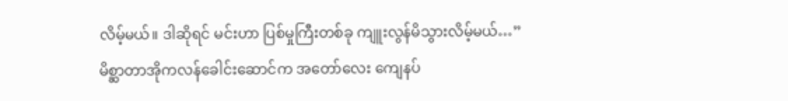လိမ့်မယ်။ ဒါဆိုရင် မင်းဟာ ပြစ်မှုကြီးတစ်ခု ကျူးလွန်မိသွားလိမ့်မယ်…”
မိစ္ဆာတာအိုကလန်ခေါင်းဆောင်က အတော်လေး ကျေနပ်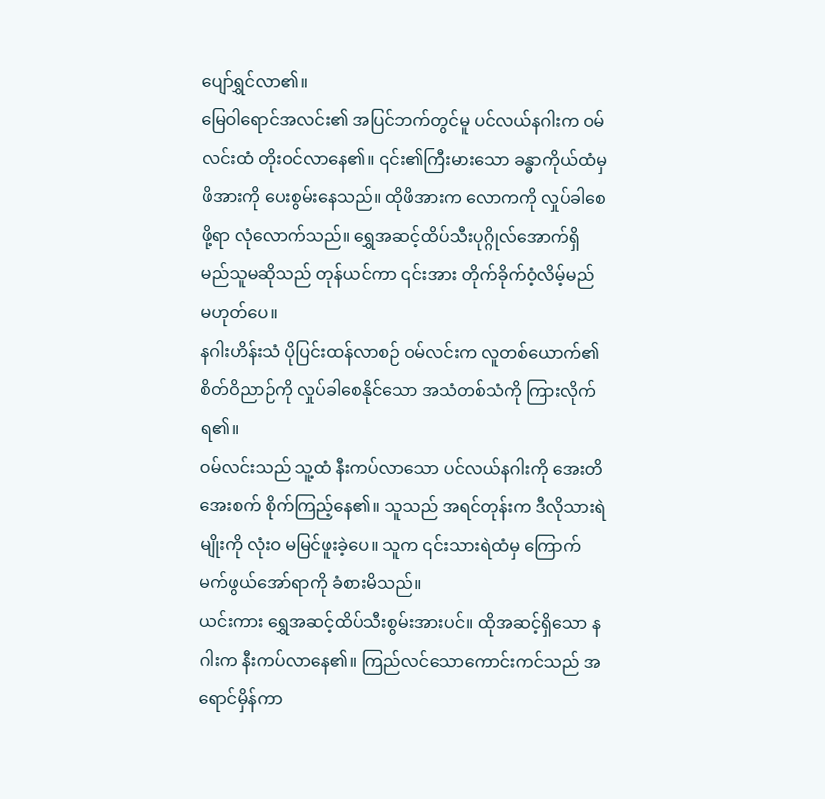ပျော်ရွှင်လာ၏။
မြေဝါရောင်အလင်း၏ အပြင်ဘက်တွင်မူ ပင်လယ်နဂါးက ဝမ်လင်းထံ တိုးဝင်လာနေ၏။ ၎င်း၏ကြီးမားသော ခန္ဓာကိုယ်ထံမှ ဖိအားကို ပေးစွမ်းနေသည်။ ထိုဖိအားက လောကကို လှုပ်ခါစေဖို့ရာ လုံလောက်သည်။ ရွှေအဆင့်ထိပ်သီးပုဂ္ဂိုလ်အောက်ရှိ မည်သူမဆိုသည် တုန်ယင်ကာ ၎င်းအား တိုက်ခိုက်ဝံ့လိမ့်မည် မဟုတ်ပေ။
နဂါးဟိန်းသံ ပိုပြင်းထန်လာစဉ် ဝမ်လင်းက လူတစ်ယောက်၏စိတ်ဝိညာဉ်ကို လှုပ်ခါစေနိုင်သော အသံတစ်သံကို ကြားလိုက်ရ၏။
ဝမ်လင်းသည် သူ့ထံ နီးကပ်လာသော ပင်လယ်နဂါးကို အေးတိအေးစက် စိုက်ကြည့်နေ၏။ သူသည် အရင်တုန်းက ဒီလိုသားရဲမျိုးကို လုံးဝ မမြင်ဖူးခဲ့ပေ။ သူက ၎င်းသားရဲထံမှ ကြောက်မက်ဖွယ်အော်ရာကို ခံစားမိသည်။
ယင်းကား ရွှေအဆင့်ထိပ်သီးစွမ်းအားပင်။ ထိုအဆင့်ရှိသော နဂါးက နီးကပ်လာနေ၏။ ကြည်လင်သောကောင်းကင်သည် အရောင်မှိန်ကာ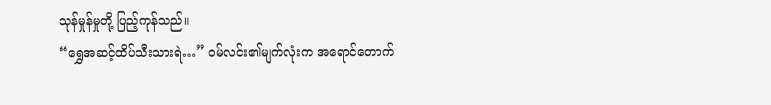သုန်မှုန်မှုတို့ ပြည့်ကုန်သည်။
“ရွှေအဆင့်ထိပ်သီးသားရဲ…” ဝမ်လင်း၏မျက်လုံးက အရောင်တောက်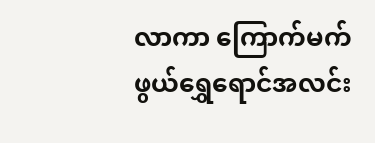လာကာ ကြောက်မက်ဖွယ်ရွှေရောင်အလင်း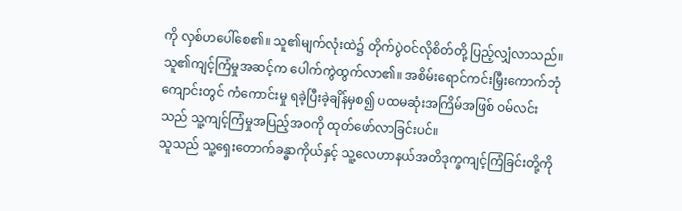ကို လှစ်ဟပေါ်စေ၏။ သူ၏မျက်လုံးထဲ၌ တိုက်ပွဲဝင်လိုစိတ်တို့ ပြည့်လျှံလာသည်။
သူ၏ကျင့်ကြံမှုအဆင့်က ပေါက်ကွဲထွက်လာ၏။ အစိမ်းရောင်ကင်းမြှီးကောက်ဘုံကျောင်းတွင် ကံကောင်းမှု ရခဲ့ပြီးခဲ့ချိန်မှစ၍ ပထမဆုံးအကြိမ်အဖြစ် ဝမ်လင်းသည် သူ့ကျင့်ကြံမှုအပြည့်အဝကို ထုတ်ဖော်လာခြင်းပင်။
သူသည် သူ့ရှေးတောက်ခန္ဓာကိုယ်နှင့် သူ့လေဟာနယ်အတိဒုက္ခကျင့်ကြံခြင်းတို့ကို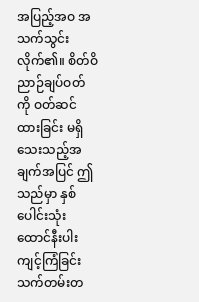အပြည့်အဝ အသက်သွင်းလိုက်၏။ စိတ်ဝိညာဉ်ချပ်ဝတ်ကို ဝတ်ဆင်ထားခြင်း မရှိသေးသည့်အချက်အပြင် ဤသည်မှာ နှစ်ပေါင်းသုံးထောင်နီးပါး ကျင့်ကြံခြင်းသက်တမ်းတ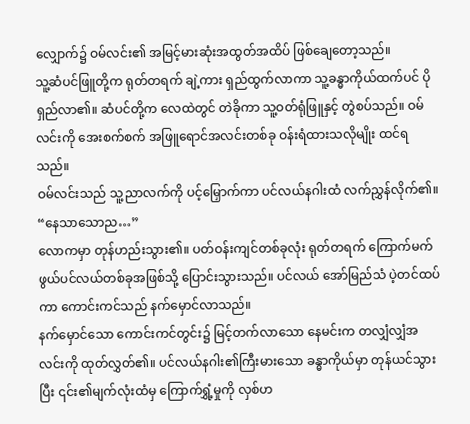လျှောက်၌ ဝမ်လင်း၏ အမြင့်မားဆုံးအထွတ်အထိပ် ဖြစ်ချေတော့သည်။
သူ့ဆံပင်ဖြူတို့က ရုတ်တရက် ချဲ့ကား ရှည်ထွက်လာကာ သူ့ခန္ဓာကိုယ်ထက်ပင် ပိုရှည်လာ၏။ ဆံပင်တို့က လေထဲတွင် တဲခိုကာ သူ့ဝတ်ရုံဖြူနှင့် တွဲစပ်သည်။ ဝမ်လင်းကို အေးစက်စက် အဖြူရောင်အလင်းတစ်ခု ဝန်းရံထားသလိုမျိုး ထင်ရသည်။
ဝမ်လင်းသည် သူ့ညာလက်ကို ပင့်မြှောက်ကာ ပင်လယ်နဂါးထံ လက်ညွှန်လိုက်၏။
“နေသာသောည…”
လောကမှာ တုန်ဟည်းသွား၏။ ပတ်ဝန်းကျင်တစ်ခုလုံး ရုတ်တရက် ကြောက်မက်ဖွယ်ပင်လယ်တစ်ခုအဖြစ်သို့ ပြောင်းသွားသည်။ ပင်လယ် အော်မြည်သံ ပဲ့တင်ထပ်ကာ ကောင်းကင်သည် နက်မှောင်လာသည်။
နက်မှောင်သော ကောင်းကင်တွင်း၌ မြင့်တက်လာသော နေမင်းက တလျှံလျှံအလင်းကို ထုတ်လွှတ်၏။ ပင်လယ်နဂါး၏ကြီးမားသော ခန္ဓာကိုယ်မှာ တုန်ယင်သွားပြီး ၎င်း၏မျက်လုံးထံမှ ကြောက်ရွှံ့မှုကို လှစ်ဟ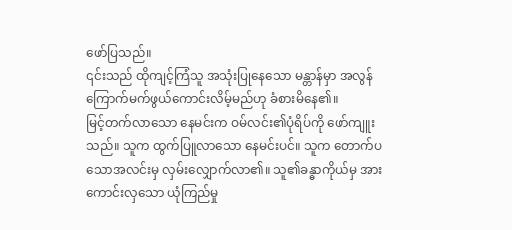ဖော်ပြသည်။
၎င်းသည် ထိုကျင့်ကြံသူ အသုံးပြုနေသော မန္တာန်မှာ အလွန်ကြောက်မက်ဖွယ်ကောင်းလိမ့်မည်ဟု ခံစားမိနေ၏။
မြင့်တက်လာသော နေမင်းက ဝမ်လင်း၏ပုံရိပ်ကို ဖော်ကျူးသည်။ သူက ထွက်ပြူလာသော နေမင်းပင်။ သူက တောက်ပသောအလင်းမှ လှမ်းလျှောက်လာ၏။ သူ၏ခန္ဓာကိုယ်မှ အားကောင်းလှသော ယုံကြည်မှု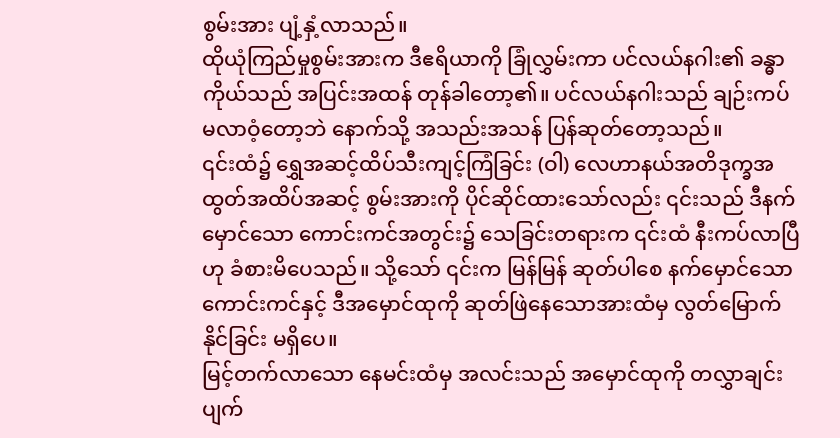စွမ်းအား ပျံ့နှံ့လာသည်။
ထိုယုံကြည်မှုစွမ်းအားက ဒီဧရိယာကို ခြုံလွှမ်းကာ ပင်လယ်နဂါး၏ ခန္ဓာကိုယ်သည် အပြင်းအထန် တုန်ခါတော့၏။ ပင်လယ်နဂါးသည် ချဉ်းကပ်မလာဝံ့တော့ဘဲ နောက်သို့ အသည်းအသန် ပြန်ဆုတ်တော့သည်။
၎င်းထံ၌ ရွှေအဆင့်ထိပ်သီးကျင့်ကြံခြင်း (ဝါ) လေဟာနယ်အတိဒုက္ခအထွတ်အထိပ်အဆင့် စွမ်းအားကို ပိုင်ဆိုင်ထားသော်လည်း ၎င်းသည် ဒီနက်မှောင်သော ကောင်းကင်အတွင်း၌ သေခြင်းတရားက ၎င်းထံ နီးကပ်လာပြီဟု ခံစားမိပေသည်။ သို့သော် ၎င်းက မြန်မြန် ဆုတ်ပါစေ နက်မှောင်သောကောင်းကင်နှင့် ဒီအမှောင်ထုကို ဆုတ်ဖြဲနေသောအားထံမှ လွတ်မြောက်နိုင်ခြင်း မရှိပေ။
မြင့်တက်လာသော နေမင်းထံမှ အလင်းသည် အမှောင်ထုကို တလွှာချင်း ပျက်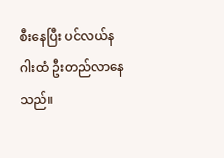စီးနေပြီး ပင်လယ်နဂါးထံ ဦးတည်လာနေသည်။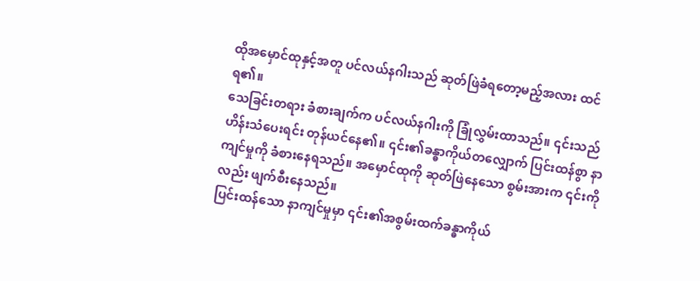ထိုအမှောင်ထုနှင့်အတူ ပင်လယ်နဂါးသည် ဆုတ်ဖြဲခံရတော့မည့်အလား ထင်ရ၏။
သေခြင်းတရား ခံစားချက်က ပင်လယ်နဂါးကို ခြုံလွှမ်းထာသည်။ ၎င်းသည် ဟိန်းသံပေးရင်း တုန်ယင်နေ၏။ ၎င်း၏ခန္ဓာကိုယ်တလျှောက် ပြင်းထန်စွာ နာကျင်မှုကို ခံစားနေရသည်။ အမှောင်ထုကို ဆုတ်ဖြဲနေသော စွမ်းအားက ၎င်းကိုလည်း ဖျက်စီးနေသည်။
ပြင်းထန်သော နာကျင်မှုမှာ ၎င်း၏အစွမ်းထက်ခန္ဓာကိုယ်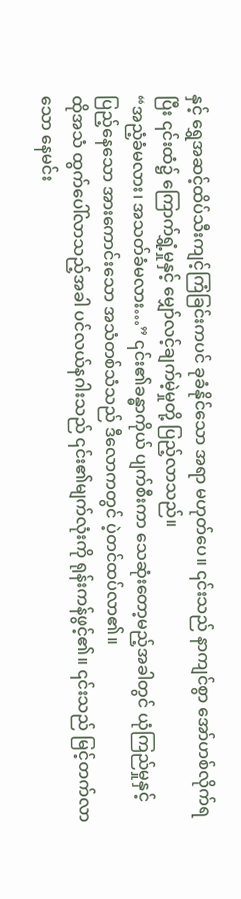နှင့် ရွှေအဆင့်ထိပ်သီးကျင့်ကြံခြင်းကပင် ခုခံနိုင်သော အရာ မဟုတ်ပေ။ ၎င်းသည် နာကျင်စွာ အော်ဟစ်လိုက်ရပြီး ၎င်းထံ၌ ကြောက်ရွှံ့မှုနှင့် မျှော်လင့်ချက်မဲ့မှုတို့ ပြည့်လာသည်။
“အညံ့ခံမလား၊ အသတ်ခံမလား…” ၎င်း၏ခန္ဓာကိုယ် ပျက်စီးကာ သေဆုံးတော့မည့်အခါတွင် ယုံကြည်မှုနှင့် ပြည့်နေသော အားကောင်းသော အသံတစ်သံသည် ဒီလောကတွင် ပဲ့တင်ထပ်လာ၏။
ထိုအသံ ထွက်ပေါ်လာသည့်အခါ ပင်လယ်နဂါးသည် ၎င်း၏မျက်လုံးကို ရုန်းကန်ဖွင့်၏။ ၎င်းသည် မြင့်တက်လာသော နေမင်း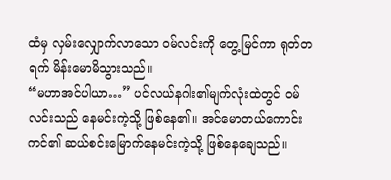ထံမှ လှမ်းလျှောက်လာသော ဝမ်လင်းကို တွေ့မြင်ကာ ရုတ်တရက် မိန်းမောမိသွားသည်။
“မဟာအင်ပါယာ…” ပင်လယ်နဂါး၏မျက်လုံးထဲတွင် ဝမ်လင်းသည် နေမင်းကဲ့သို့ ဖြစ်နေ၏။ အင်မောတယ်ကောင်းကင်၏ ဆယ်စင်းမြောက်နေမင်းကဲ့သို့ ဖြစ်နေချေသည်။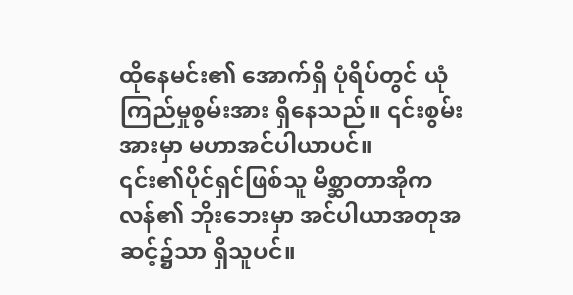ထိုနေမင်း၏ အောက်ရှိ ပုံရိပ်တွင် ယုံကြည်မှုစွမ်းအား ရှိနေသည်။ ၎င်းစွမ်းအားမှာ မဟာအင်ပါယာပင်။
၎င်း၏ပိုင်ရှင်ဖြစ်သူ မိစ္ဆာတာအိုကလန်၏ ဘိုးဘေးမှာ အင်ပါယာအတုအဆင့်၌သာ ရှိသူပင်။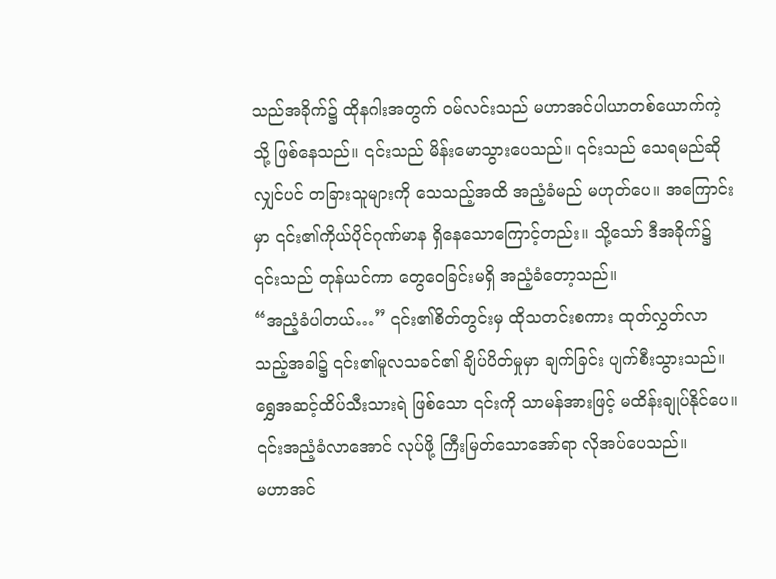သည်အခိုက်၌ ထိုနဂါးအတွက် ဝမ်လင်းသည် မဟာအင်ပါယာတစ်ယောက်ကဲ့သို့ ဖြစ်နေသည်။ ၎င်းသည် မိန်းမောသွားပေသည်။ ၎င်းသည် သေရမည်ဆိုလျှင်ပင် တခြားသူများကို သေသည့်အထိ အညံ့ခံမည် မဟုတ်ပေ။ အကြောင်းမှာ ၎င်း၏ကိုယ်ပိုင်ဂုဏ်မာန ရှိနေသောကြောင့်တည်း။ သို့သော် ဒီအခိုက်၌ ၎င်းသည် တုန်ယင်ကာ တွေဝေခြင်းမရှိ အညံ့ခံတော့သည်။
“အညံ့ခံပါတယ်…” ၎င်း၏စိတ်တွင်းမှ ထိုသတင်းစကား ထုတ်လွှတ်လာသည့်အခါ၌ ၎င်း၏မူလသခင်၏ ချိပ်ပိတ်မှုမှာ ချက်ခြင်း ပျက်စီးသွားသည်။ ရွှေအဆင့်ထိပ်သီးသားရဲ ဖြစ်သော ၎င်းကို သာမန်အားဖြင့် မထိန်းချုပ်နိုင်ပေ။ ၎င်းအညံ့ခံလာအောင် လုပ်ဖို့ ကြီးမြတ်သောအော်ရာ လိုအပ်ပေသည်။
မဟာအင်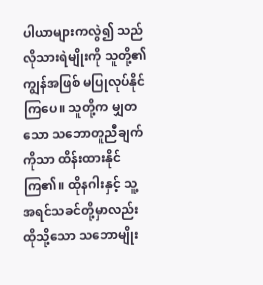ပါယာများကလွဲ၍ သည်လိုသားရဲမျိုးကို သူတို့၏ ကျွန်အဖြစ် မပြုလုပ်နိုင်ကြပေ။ သူတို့က မျှတသော သဘောတူညီချက်ကိုသာ ထိန်းထားနိုင်ကြ၏။ ထိုနဂါးနှင့် သူ့အရင်သခင်တို့မှာလည်း ထိုသို့သော သဘောမျိုး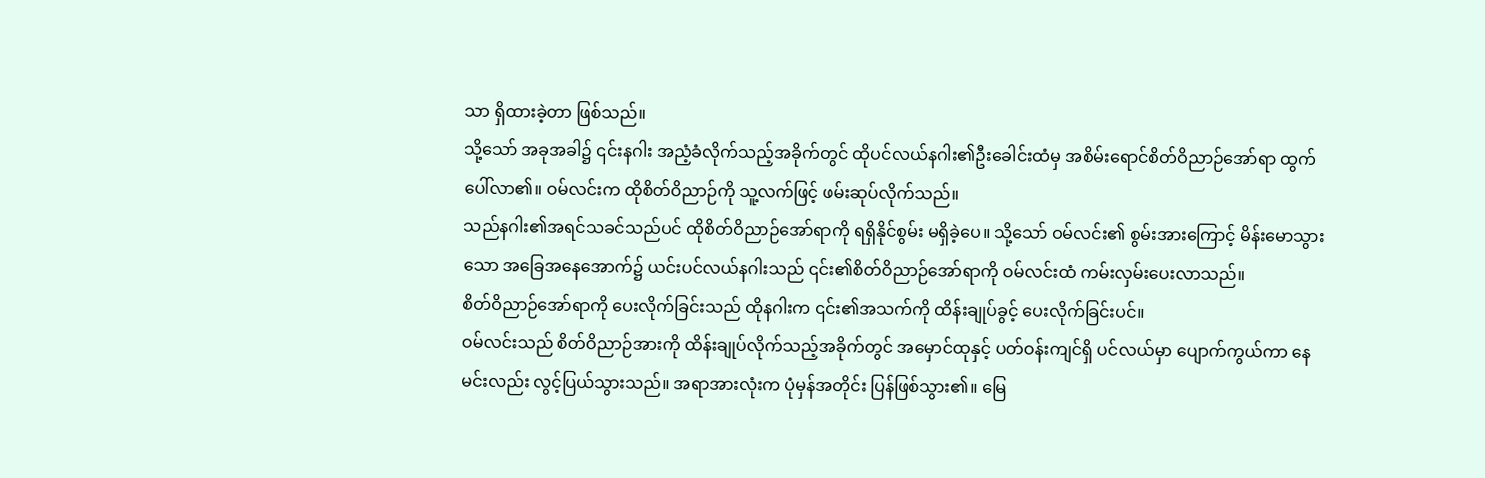သာ ရှိထားခဲ့တာ ဖြစ်သည်။
သို့သော် အခုအခါ၌ ၎င်းနဂါး အညံ့ခံလိုက်သည့်အခိုက်တွင် ထိုပင်လယ်နဂါး၏ဦးခေါင်းထံမှ အစိမ်းရောင်စိတ်ဝိညာဉ်အော်ရာ ထွက်ပေါ်လာ၏။ ဝမ်လင်းက ထိုစိတ်ဝိညာဉ်ကို သူ့လက်ဖြင့် ဖမ်းဆုပ်လိုက်သည်။
သည်နဂါး၏အရင်သခင်သည်ပင် ထိုစိတ်ဝိညာဉ်အော်ရာကို ရရှိနိုင်စွမ်း မရှိခဲ့ပေ။ သို့သော် ဝမ်လင်း၏ စွမ်းအားကြောင့် မိန်းမောသွားသော အခြေအနေအောက်၌ ယင်းပင်လယ်နဂါးသည် ၎င်း၏စိတ်ဝိညာဉ်အော်ရာကို ဝမ်လင်းထံ ကမ်းလှမ်းပေးလာသည်။
စိတ်ဝိညာဉ်အော်ရာကို ပေးလိုက်ခြင်းသည် ထိုနဂါးက ၎င်း၏အသက်ကို ထိန်းချုပ်ခွင့် ပေးလိုက်ခြင်းပင်။
ဝမ်လင်းသည် စိတ်ဝိညာဉ်အားကို ထိန်းချုပ်လိုက်သည့်အခိုက်တွင် အမှောင်ထုနှင့် ပတ်ဝန်းကျင်ရှိ ပင်လယ်မှာ ပျောက်ကွယ်ကာ နေမင်းလည်း လွင့်ပြယ်သွားသည်။ အရာအားလုံးက ပုံမှန်အတိုင်း ပြန်ဖြစ်သွား၏။ မြေ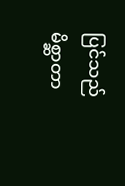ပြင်သည် မိစ္ဆာတာ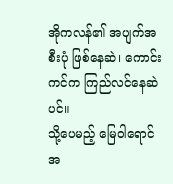အိုကလန်၏ အပျက်အစီးပုံ ဖြစ်နေဆဲ၊ ကောင်းကင်က ကြည်လင်နေဆဲပင်။
သို့ပေမည့် မြေဝါရောင်အ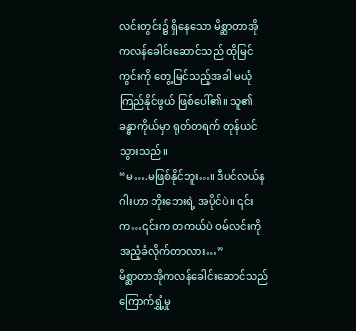လင်းတွင်း၌ ရှိနေသော မိစ္ဆာတာအိုကလန်ခေါင်းဆောင်သည် ထိုမြင်ကွင်းကို တွေ့မြင်သည့်အခါ မယုံကြည်နိုင်ဖွယ် ဖြစ်ပေါ်၏။ သူ၏ခန္ဓာကိုယ်မှာ ရုတ်တရက် တုန်ယင်သွားသည်။
“မ….မဖြစ်နိုင်ဘူး…။ ဒီပင်လယ်နဂါးဟာ ဘိုးဘေးရဲ့ အပိုင်ပဲ။ ၎င်းက…၎င်းက တကယ်ပဲ ဝမ်လင်းကို အညံ့ခံလိုက်တာလား…”
မိစ္ဆာတာအိုကလန်ခေါင်းဆောင်သည် ကြောက်ရွှံ့မှု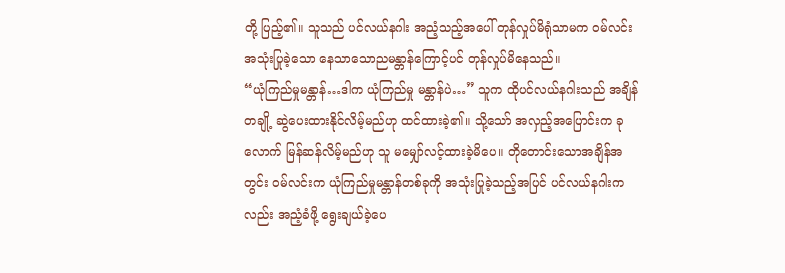တို့ ပြည့်၏။ သူသည် ပင်လယ်နဂါး အညံ့သည့်အပေါ် တုန်လှုပ်မိရုံသာမက ဝမ်လင်း အသုံးပြုခဲ့သော နေသာသောညမန္တာန်ကြောင့်ပင် တုန်လှုပ်မိနေသည်။
“ယုံကြည်မှုမန္တာန်…ဒါက ယုံကြည်မှု မန္တာန်ပဲ…” သူက ထိုပင်လယ်နဂါးသည် အချိန်တချို့ ဆွဲပေးထားနိုင်လိမ့်မည်ဟု ထင်ထားခဲ့၏။ သို့သော် အလှည့်အပြောင်းက ခုလောက် မြန်ဆန်လိမ့်မည်ဟု သူ မမျှော်လင့်ထားခဲ့မိပေ။ တိုတောင်းသောအချိန်အတွင်း ဝမ်လင်းက ယုံကြည်မှုမန္တာန်တစ်ခုကို အသုံးပြုခဲ့သည့်အပြင် ပင်လယ်နဂါးကလည်း အညံ့ခံဖို့ ရွေးချယ်ခဲ့ပေ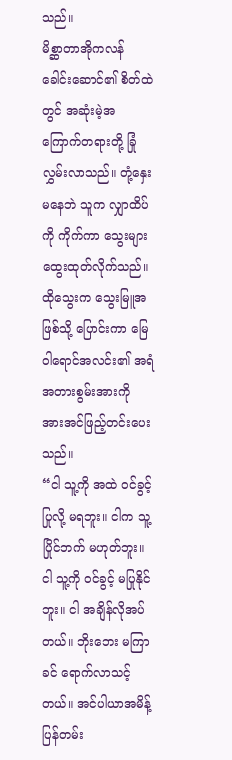သည်။
မိစ္ဆာတာအိုကလန်ခေါင်းဆောင်၏ စိတ်ထဲတွင် အဆုံးမဲ့အကြောက်တရားတို့ ခြုံလွှမ်းလာသည်။ တုံ့နှေးမနေဘဲ သူက လျှာထိပ်ကို ကိုက်ကာ သွေးများ ထွေးထုတ်လိုက်သည်။ ထိုသွေးက သွေးမြူအဖြစ်သို့ ပြောင်းကာ မြေဝါရောင်အလင်း၏ အရံအတားစွမ်းအားကို အားအင်ဖြည့်တင်းပေးသည်။
“ငါ သူ့ကို အထဲ ဝင်ခွင့်ပြုလို့ မရဘူး။ ငါက သူ့ပြိုင်ဘက် မဟုတ်ဘူး။ ငါ သူ့ကို ဝင်ခွင့် မပြုနိုင်ဘူး။ ငါ အချိန်လိုအပ်တယ်။ ဘိုးဘေး မကြာခင် ရောက်လာသင့်တယ်။ အင်ပါယာအမိန့်ပြန်တမ်း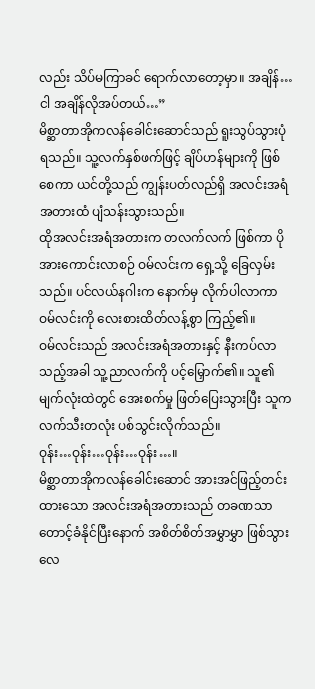လည်း သိပ်မကြာခင် ရောက်လာတော့မှာ။ အချိန်…ငါ အချိန်လိုအပ်တယ်…”
မိစ္ဆာတာအိုကလန်ခေါင်းဆောင်သည် ရူးသွပ်သွားပုံ ရသည်။ သူ့လက်နှစ်ဖက်ဖြင့် ချိပ်ဟန်များကို ဖြစ်စေကာ ယင်တို့သည် ကျွန်းပတ်လည်ရှိ အလင်းအရံအတားထံ ပျံသန်းသွားသည်။
ထိုအလင်းအရံအတားက တလက်လက် ဖြစ်ကာ ပိုအားကောင်းလာစဉ် ဝမ်လင်းက ရှေ့သို့ ခြေလှမ်းသည်။ ပင်လယ်နဂါးက နောက်မှ လိုက်ပါလာကာ ဝမ်လင်းကို လေးစားထိတ်လန့်စွာ ကြည့်၏။
ဝမ်လင်းသည် အလင်းအရံအတားနှင့် နီးကပ်လာသည့်အခါ သူ့ညာလက်ကို ပင့်မြှောက်၏။ သူ၏မျက်လုံးထဲတွင် အေးစက်မှု ဖြတ်ပြေးသွားပြီး သူက လက်သီးတလုံး ပစ်သွင်းလိုက်သည်။
ဝုန်း…ဝုန်း…ဝုန်း…ဝုန်း…။
မိစ္ဆာတာအိုကလန်ခေါင်းဆောင် အားအင်ဖြည့်တင်းထားသော အလင်းအရံအတားသည် တခဏသာ တောင့်ခံနိုင်ပြီးနောက် အစိတ်စိတ်အမွှာမွှာ ဖြစ်သွားလေ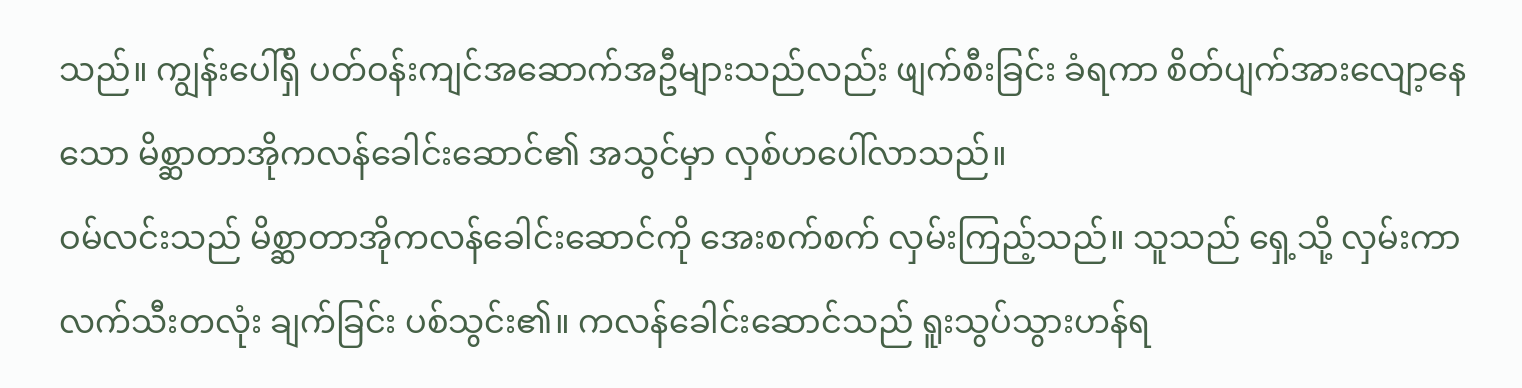သည်။ ကျွန်းပေါ်ရှိ ပတ်ဝန်းကျင်အဆောက်အဦများသည်လည်း ဖျက်စီးခြင်း ခံရကာ စိတ်ပျက်အားလျော့နေသော မိစ္ဆာတာအိုကလန်ခေါင်းဆောင်၏ အသွင်မှာ လှစ်ဟပေါ်လာသည်။
ဝမ်လင်းသည် မိစ္ဆာတာအိုကလန်ခေါင်းဆောင်ကို အေးစက်စက် လှမ်းကြည့်သည်။ သူသည် ရှေ့သို့ လှမ်းကာ လက်သီးတလုံး ချက်ခြင်း ပစ်သွင်း၏။ ကလန်ခေါင်းဆောင်သည် ရူးသွပ်သွားဟန်ရ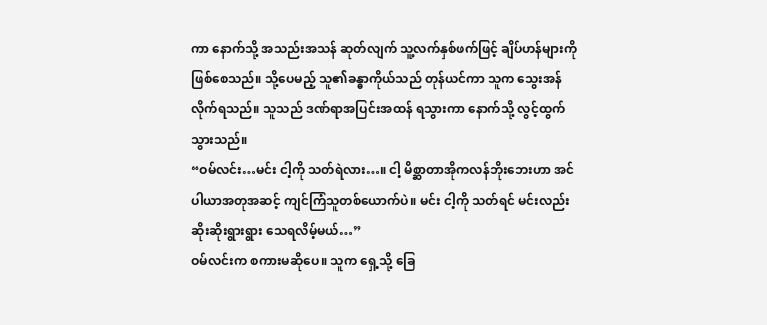ကာ နောက်သို့ အသည်းအသန် ဆုတ်လျက် သူ့လက်နှစ်ဖက်ဖြင့် ချိပ်ဟန်များကို ဖြစ်စေသည်။ သို့ပေမည့် သူ၏ခန္ဓာကိုယ်သည် တုန်ယင်ကာ သူက သွေးအန်လိုက်ရသည်။ သူသည် ဒဏ်ရာအပြင်းအထန် ရသွားကာ နောက်သို့ လွင့်ထွက်သွားသည်။
“ဝမ်လင်း…မင်း ငါ့ကို သတ်ရဲလား…။ ငါ့ မိစ္ဆာတာအိုကလန်ဘိုးဘေးဟာ အင်ပါယာအတုအဆင့် ကျင်ကြံသူတစ်ယောက်ပဲ။ မင်း ငါ့ကို သတ်ရင် မင်းလည်း ဆိုးဆိုးရွားရွား သေရလိမ့်မယ်…”
ဝမ်လင်းက စကားမဆိုပေ။ သူက ရှေ့သို့ ခြေ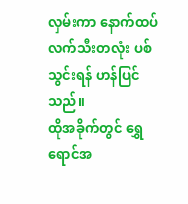လှမ်းကာ နောက်ထပ်လက်သီးတလုံး ပစ်သွင်းရန် ဟန်ပြင်သည်။
ထိုအခိုက်တွင် ရွှေရောင်အ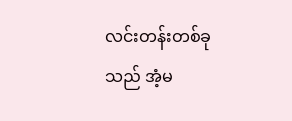လင်းတန်းတစ်ခုသည် အံ့မ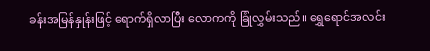ခန်းအမြန်နှုန်းဖြင့် ရောက်ရှိလာပြီး လောကကို ခြုံလွှမ်းသည်။ ရွှေရောင်အလင်း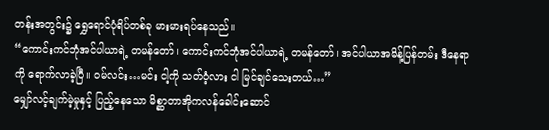တန်းအတွင်း၌ ရွှေရောင်ပုံရိပ်တစ်ခု မားမားရပ်နေသည်။
“ကောင်းကင်ဘုံအင်ပါယာရဲ့ တမန်တော်၊ ကောင်းကင်ဘုံအင်ပါယာရဲ့ တမန်တော်၊ အင်ပါယာအမိန့်ပြန်တမ်း ဒီနေရာကို ရောက်လာခဲ့ပြီ။ ဝမ်လင်း…မင်း ငါ့ကို သတ်ဝံ့လား ငါ မြင်ချင်သေးတယ်…”
မျှော်လင့်ချက်မဲ့မှုနှင့် ပြည့်နေသော မိစ္ဆာတာအိုကလန်ခေါင်းဆောင်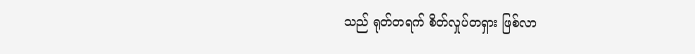သည် ရုတ်တရက် စိတ်လှုပ်တရှား ဖြစ်လာ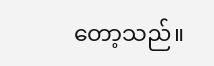တော့သည်။